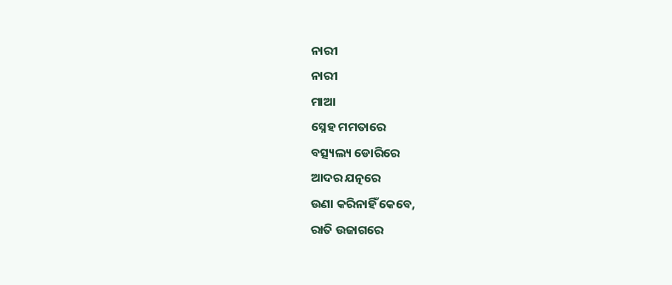ନାରୀ
ନାରୀ
ମାଆ
ସ୍ନେହ ମମତାରେ
ବତ୍ସ୍ୟଲ୍ୟ ଡୋରିରେ
ଆଦର ଯତ୍ନରେ
ଉଣା କରିନାହିଁ କେବେ,
ରାତି ଉଜାଗରେ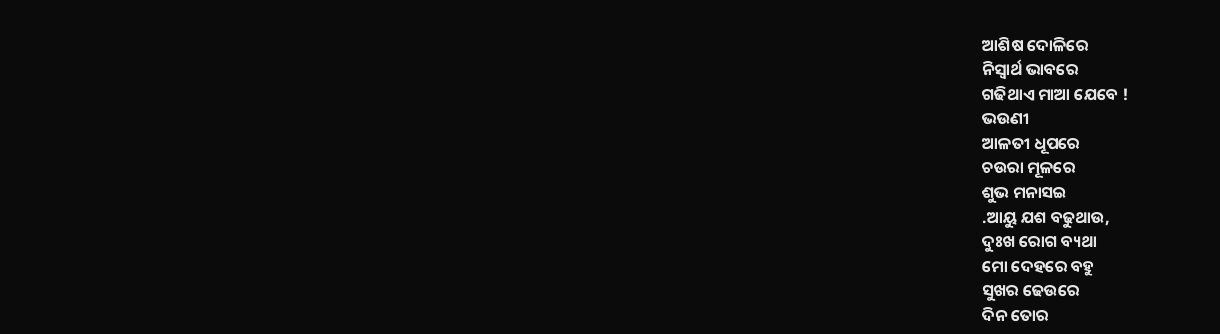ଆଶିଷ ଦୋଳିରେ
ନିସ୍ଵାର୍ଥ ଭାବରେ
ଗଢିଥାଏ ମାଆ ଯେବେ !
ଭଉଣୀ
ଆଳତୀ ଧୂପରେ
ଚଉରା ମୂଳରେ
ଶୁଭ ମନାସଇ
.ଆୟୁ ଯଶ ବଢୁଥାଉ,
ଦୁଃଖ ରୋଗ ବ୍ୟଥା
ମୋ ଦେହରେ ବହୁ
ସୁଖର ଢେଉରେ
ଦିନ ତୋର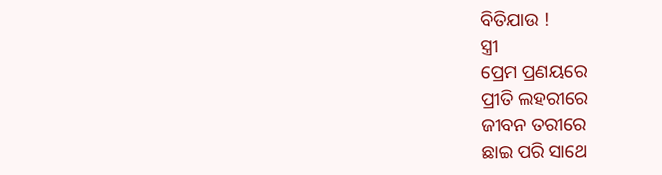ବିତିଯାଉ !
ସ୍ତ୍ରୀ
ପ୍ରେମ ପ୍ରଣୟରେ
ପ୍ରୀତି ଲହରୀରେ
ଜୀବନ ତରୀରେ
ଛାଇ ପରି ସାଥେ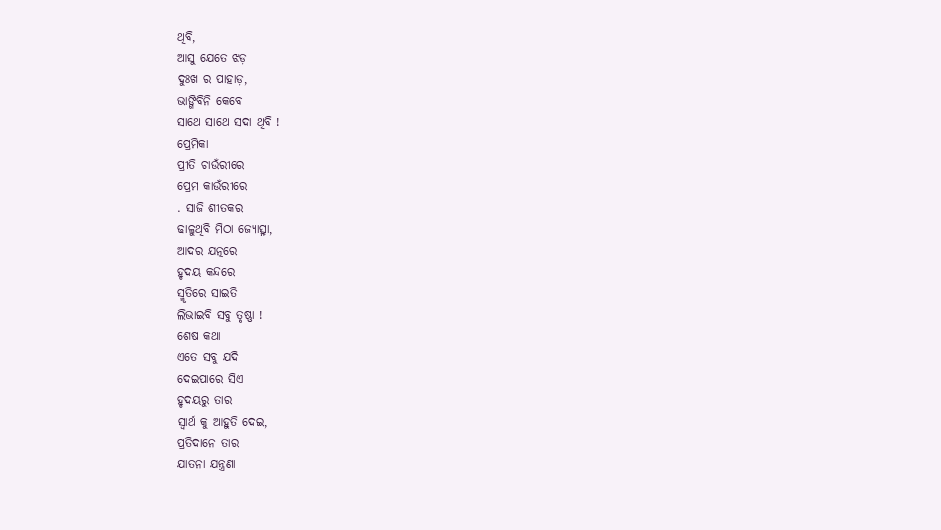ଥିବି,
ଆସୁ ଯେତେ ଝଡ଼
ଦୁଃଖ ର ପାହାଡ଼,
ଭାଙ୍ଗିବିନି କେବେ
ସାଥେ ସାଥେ ସଦା ଥିବି !
ପ୍ରେମିକା
ପ୍ରୀତି ଚାଉଁରୀରେ
ପ୍ରେମ କାଉଁରୀରେ
. ସାଜି ଶୀତକର
ଢାଳୁଥିବି ମିଠା ଜ୍ୟୋତ୍ସ୍ନା,
ଆଦର ଯତ୍ନରେ
ହୃଦୟ କନ୍ଦରେ
ସ୍ମୃତିରେ ସାଇତି
ଲିଭାଇବି ସବୁ ତୃଷ୍ଣା !
ଶେଷ କଥା
ଏତେ ସବୁ ଯଦି
ଦେଇପାରେ ସିଏ
ହୃଦୟରୁ ତାର
ସ୍ୱାର୍ଥ କୁ ଆହୁତି ଦେଇ,
ପ୍ରତିଦାନେ ତାର
ଯାତନା ଯନ୍ତ୍ରଣା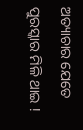ଅତ୍ୟାଚାର ଯେତେ
ପୁରସ୍କାର ମିଳି ଥାଇ !